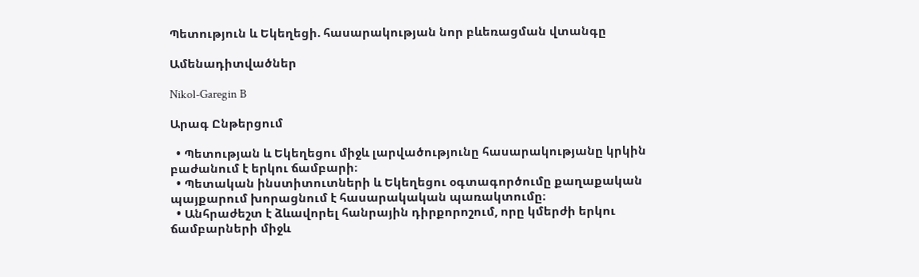Պետություն և Եկեղեցի. հասարակության նոր բևեռացման վտանգը

Ամենադիտվածներ

Nikol-Garegin B

Արագ Ընթերցում

  • Պետության և Եկեղեցու միջև լարվածությունը հասարակությանը կրկին բաժանում է երկու ճամբարի։
  • Պետական ինստիտուտների և Եկեղեցու օգտագործումը քաղաքական պայքարում խորացնում է հասարակական պառակտումը։
  • Անհրաժեշտ է ձևավորել հանրային դիրքորոշում, որը կմերժի երկու ճամբարների միջև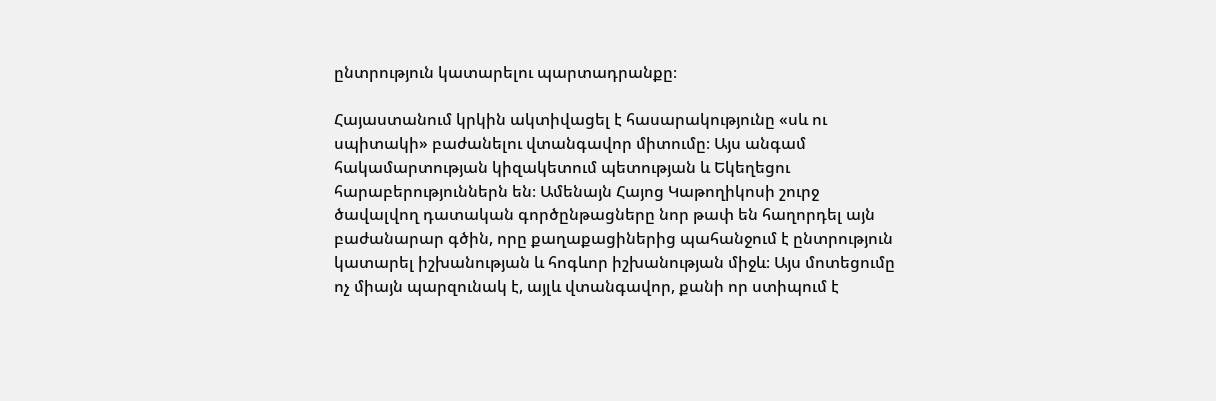ընտրություն կատարելու պարտադրանքը։

Հայաստանում կրկին ակտիվացել է հասարակությունը «սև ու սպիտակի» բաժանելու վտանգավոր միտումը։ Այս անգամ հակամարտության կիզակետում պետության և Եկեղեցու հարաբերություններն են։ Ամենայն Հայոց Կաթողիկոսի շուրջ ծավալվող դատական գործընթացները նոր թափ են հաղորդել այն բաժանարար գծին, որը քաղաքացիներից պահանջում է ընտրություն կատարել իշխանության և հոգևոր իշխանության միջև։ Այս մոտեցումը ոչ միայն պարզունակ է, այլև վտանգավոր, քանի որ ստիպում է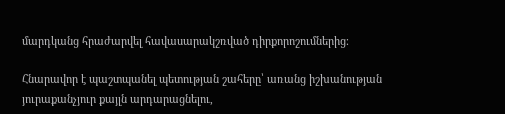մարդկանց հրաժարվել հավասարակշռված դիրքորոշումներից։

Հնարավոր է պաշտպանել պետության շահերը՝ առանց իշխանության յուրաքանչյուր քայլն արդարացնելու,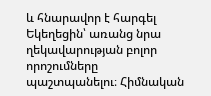և հնարավոր է հարգել Եկեղեցին՝ առանց նրա ղեկավարության բոլոր որոշումները պաշտպանելու։ Հիմնական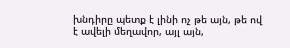խնդիրը պետք է լինի ոչ թե այն, թե ով է ավելի մեղավոր, այլ այն,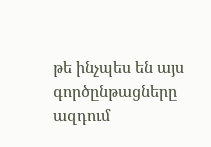թե ինչպես են այս գործընթացները ազդում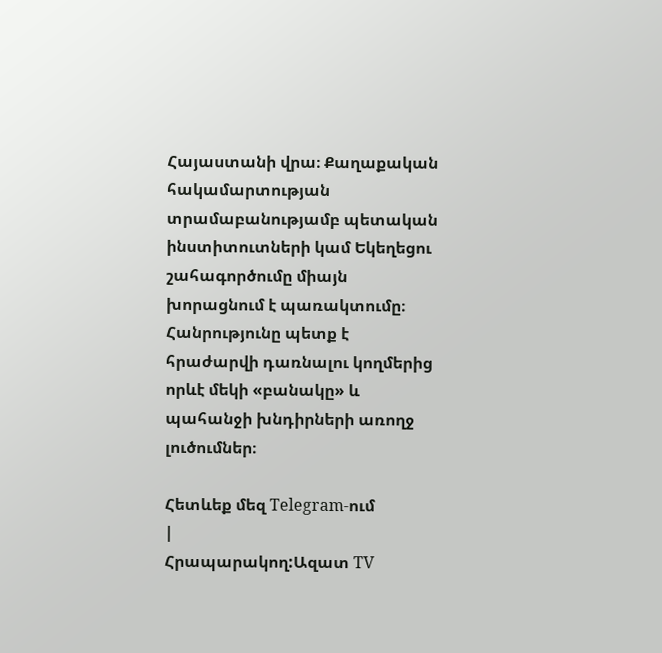Հայաստանի վրա։ Քաղաքական հակամարտության տրամաբանությամբ պետական ինստիտուտների կամ Եկեղեցու շահագործումը միայն խորացնում է պառակտումը։ Հանրությունը պետք է հրաժարվի դառնալու կողմերից որևէ մեկի «բանակը» և պահանջի խնդիրների առողջ լուծումներ։

Հետևեք մեզ Telegram-ում
|
Հրապարակող:Ազատ TV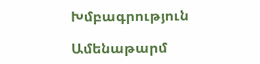Խմբագրություն

Ամենաթարմ